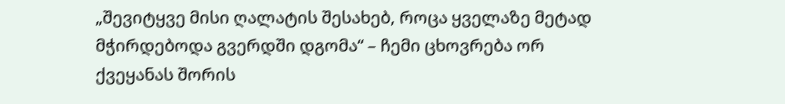„შევიტყვე მისი ღალატის შესახებ, როცა ყველაზე მეტად მჭირდებოდა გვერდში დგომა“ – ჩემი ცხოვრება ორ ქვეყანას შორის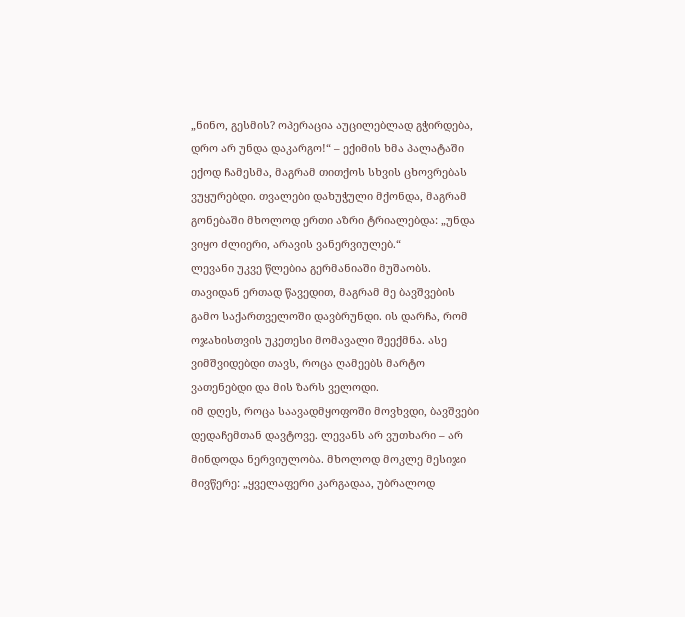„ნინო, გესმის? ოპერაცია აუცილებლად გჭირდება, დრო არ უნდა დაკარგო!“ – ექიმის ხმა პალატაში ექოდ ჩამესმა, მაგრამ თითქოს სხვის ცხოვრებას ვუყურებდი. თვალები დახუჭული მქონდა, მაგრამ გონებაში მხოლოდ ერთი აზრი ტრიალებდა: „უნდა ვიყო ძლიერი, არავის ვანერვიულებ.“
ლევანი უკვე წლებია გერმანიაში მუშაობს. თავიდან ერთად წავედით, მაგრამ მე ბავშვების გამო საქართველოში დავბრუნდი. ის დარჩა, რომ ოჯახისთვის უკეთესი მომავალი შეექმნა. ასე ვიმშვიდებდი თავს, როცა ღამეებს მარტო ვათენებდი და მის ზარს ველოდი.
იმ დღეს, როცა საავადმყოფოში მოვხვდი, ბავშვები დედაჩემთან დავტოვე. ლევანს არ ვუთხარი – არ მინდოდა ნერვიულობა. მხოლოდ მოკლე მესიჯი მივწერე: „ყველაფერი კარგადაა, უბრალოდ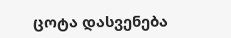ცოტა დასვენება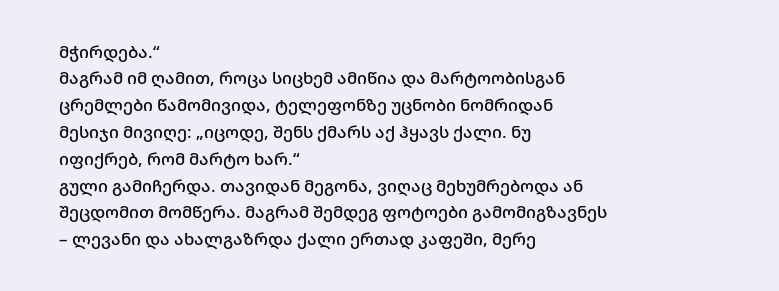მჭირდება.“
მაგრამ იმ ღამით, როცა სიცხემ ამიწია და მარტოობისგან ცრემლები წამომივიდა, ტელეფონზე უცნობი ნომრიდან მესიჯი მივიღე: „იცოდე, შენს ქმარს აქ ჰყავს ქალი. ნუ იფიქრებ, რომ მარტო ხარ.“
გული გამიჩერდა. თავიდან მეგონა, ვიღაც მეხუმრებოდა ან შეცდომით მომწერა. მაგრამ შემდეგ ფოტოები გამომიგზავნეს – ლევანი და ახალგაზრდა ქალი ერთად კაფეში, მერე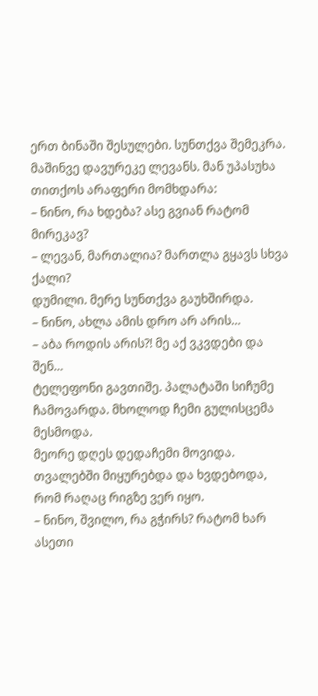ერთ ბინაში შესულები. სუნთქვა შემეკრა.
მაშინვე დავურეკე ლევანს. მან უპასუხა თითქოს არაფერი მომხდარა:
– ნინო, რა ხდება? ასე გვიან რატომ მირეკავ?
– ლევან, მართალია? მართლა გყავს სხვა ქალი?
დუმილი. მერე სუნთქვა გაუხშირდა.
– ნინო, ახლა ამის დრო არ არის…
– აბა როდის არის?! მე აქ ვკვდები და შენ…
ტელეფონი გავთიშე. პალატაში სიჩუმე ჩამოვარდა. მხოლოდ ჩემი გულისცემა მესმოდა.
მეორე დღეს დედაჩემი მოვიდა. თვალებში მიყურებდა და ხვდებოდა, რომ რაღაც რიგზე ვერ იყო.
– ნინო, შვილო, რა გჭირს? რატომ ხარ ასეთი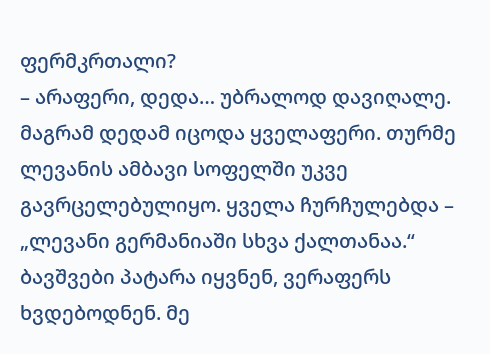ფერმკრთალი?
– არაფერი, დედა… უბრალოდ დავიღალე.
მაგრამ დედამ იცოდა ყველაფერი. თურმე ლევანის ამბავი სოფელში უკვე გავრცელებულიყო. ყველა ჩურჩულებდა – „ლევანი გერმანიაში სხვა ქალთანაა.“
ბავშვები პატარა იყვნენ, ვერაფერს ხვდებოდნენ. მე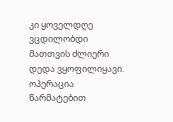კი ყოველდღე ვცდილობდი მათთვის ძლიერი დედა ვყოფილიყავი.
ოპერაცია წარმატებით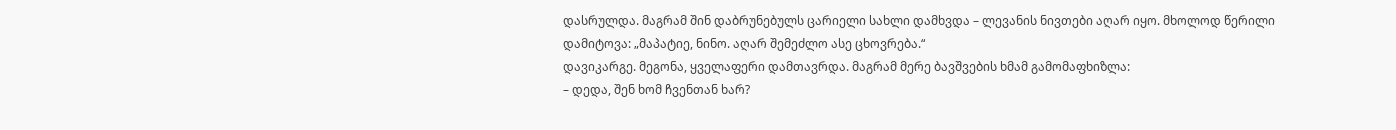დასრულდა. მაგრამ შინ დაბრუნებულს ცარიელი სახლი დამხვდა – ლევანის ნივთები აღარ იყო. მხოლოდ წერილი დამიტოვა: „მაპატიე, ნინო. აღარ შემეძლო ასე ცხოვრება.“
დავიკარგე. მეგონა, ყველაფერი დამთავრდა. მაგრამ მერე ბავშვების ხმამ გამომაფხიზლა:
– დედა, შენ ხომ ჩვენთან ხარ?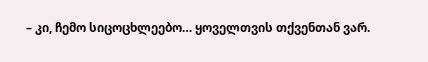– კი, ჩემო სიცოცხლეებო… ყოველთვის თქვენთან ვარ.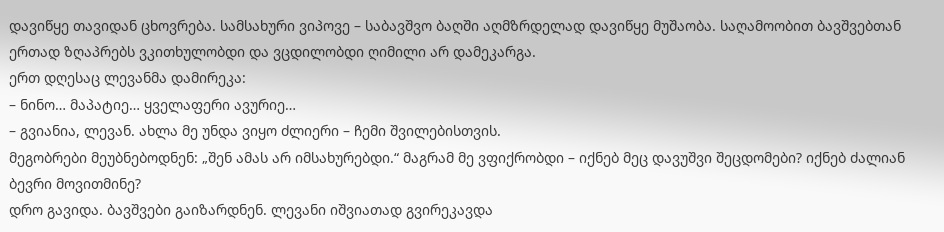დავიწყე თავიდან ცხოვრება. სამსახური ვიპოვე – საბავშვო ბაღში აღმზრდელად დავიწყე მუშაობა. საღამოობით ბავშვებთან ერთად ზღაპრებს ვკითხულობდი და ვცდილობდი ღიმილი არ დამეკარგა.
ერთ დღესაც ლევანმა დამირეკა:
– ნინო… მაპატიე… ყველაფერი ავურიე…
– გვიანია, ლევან. ახლა მე უნდა ვიყო ძლიერი – ჩემი შვილებისთვის.
მეგობრები მეუბნებოდნენ: „შენ ამას არ იმსახურებდი.“ მაგრამ მე ვფიქრობდი – იქნებ მეც დავუშვი შეცდომები? იქნებ ძალიან ბევრი მოვითმინე?
დრო გავიდა. ბავშვები გაიზარდნენ. ლევანი იშვიათად გვირეკავდა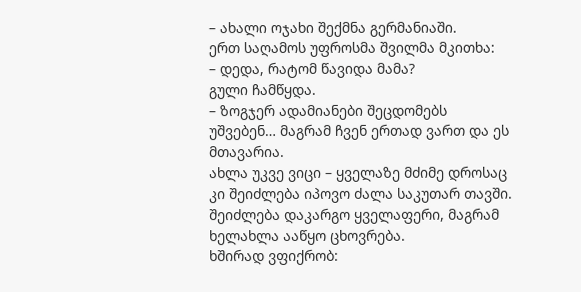– ახალი ოჯახი შექმნა გერმანიაში.
ერთ საღამოს უფროსმა შვილმა მკითხა:
– დედა, რატომ წავიდა მამა?
გული ჩამწყდა.
– ზოგჯერ ადამიანები შეცდომებს უშვებენ… მაგრამ ჩვენ ერთად ვართ და ეს მთავარია.
ახლა უკვე ვიცი – ყველაზე მძიმე დროსაც კი შეიძლება იპოვო ძალა საკუთარ თავში. შეიძლება დაკარგო ყველაფერი, მაგრამ ხელახლა ააწყო ცხოვრება.
ხშირად ვფიქრობ: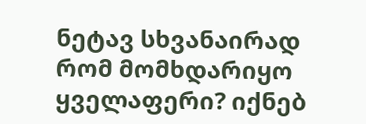ნეტავ სხვანაირად რომ მომხდარიყო ყველაფერი? იქნებ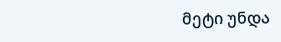მეტი უნდა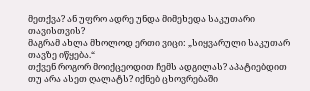მეთქვა? ან უფრო ადრე უნდა მიმეხედა საკუთარი თავისთვის?
მაგრამ ახლა მხოლოდ ერთი ვიცი: „სიყვარული საკუთარ თავზე იწყება.“
თქვენ როგორ მოიქცეოდით ჩემს ადგილას? აპატიებდით თუ არა ასეთ ღალატს? იქნებ ცხოვრებაში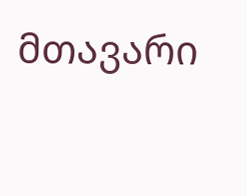მთავარი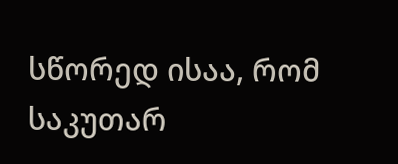სწორედ ისაა, რომ საკუთარ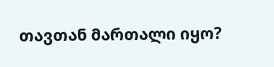თავთან მართალი იყო?